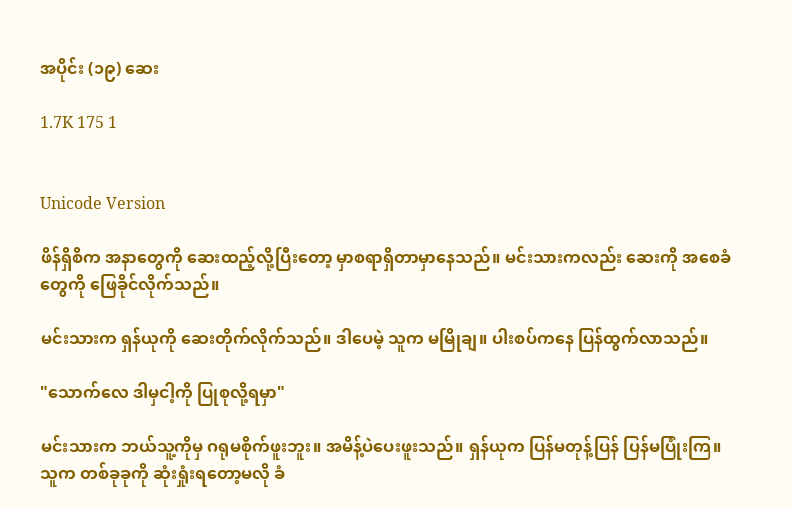အပိုင်း (၁၉) ဆေး

1.7K 175 1


Unicode Version

ဖိန်ရှိစိက အနာတွေကို ဆေးထည့်လို့ပြီးတော့ မှာစရာရှိတာမှာနေသည်။ မင်းသားကလည်း ဆေးကို အစေခံတွေကို ဖြေခိုင်လိုက်သည်။

မင်းသားက ရှန်ယုကို ဆေးတိုက်လိုက်သည်။ ဒါပေမဲ့ သူက မမြိုချ။ ပါးစပ်ကနေ ပြန်ထွက်လာသည်။

"သောက်လေ ဒါမှငါ့ကို ပြုစုလို့ရမှာ"

မင်းသားက ဘယ်သူ့ကိုမှ ဂရုမစိုက်ဖူးဘူး။ အမိန့်ပဲပေးဖူးသည်။ ရှန်ယုက ပြန်မတုန့်ပြန် ပြန်မပြုံးကြ။ သူက တစ်ခုခုကို ဆုံးရှုံးရတော့မလို ခံ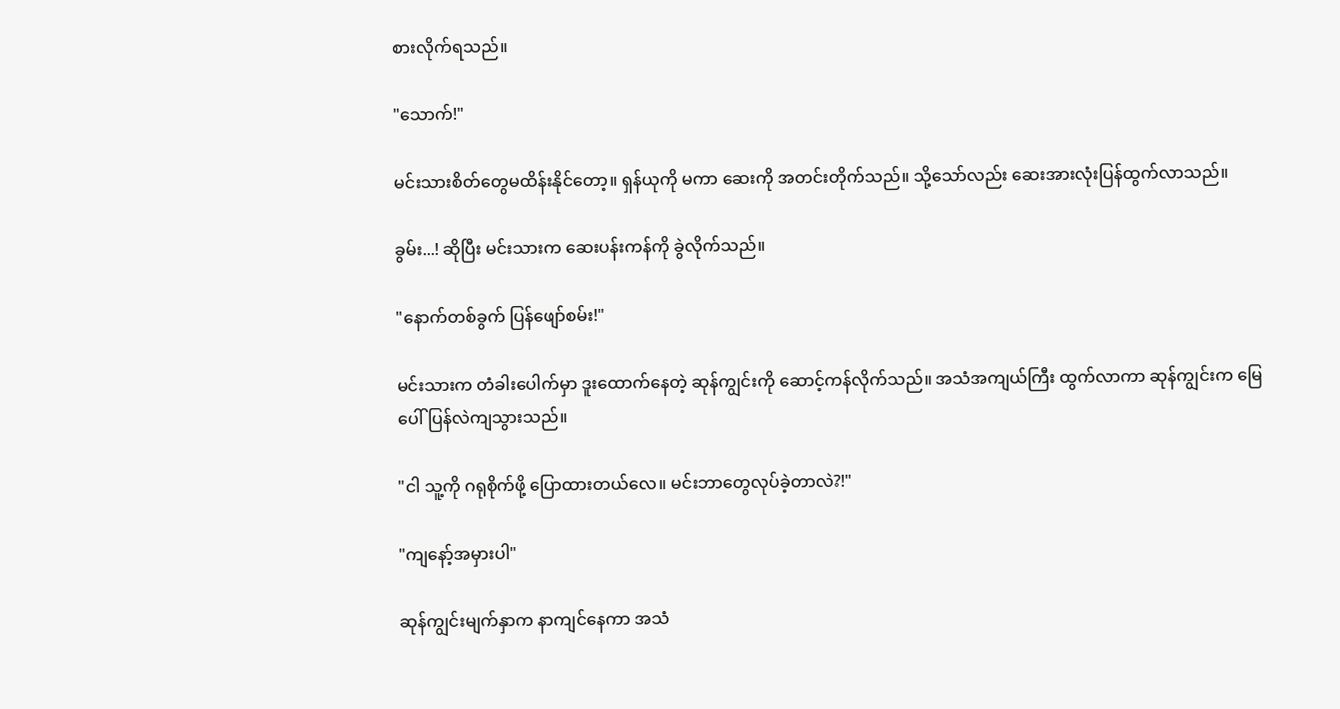စားလိုက်ရသည်။

"သောက်!"

မင်းသားစိတ်တွေမထိန်းနိုင်တော့။ ရှန်ယုကို မကာ ဆေးကို အတင်းတိုက်သည်။ သို့သော်လည်း ဆေးအားလုံးပြန်ထွက်လာသည်။

ခွမ်း...! ဆိုပြီး မင်းသားက ဆေးပန်းကန်ကို ခွဲလိုက်သည်။

"နောက်တစ်ခွက် ပြန်ဖျော်စမ်း!"

မင်းသားက တံခါးပေါက်မှာ ဒူးထောက်နေတဲ့ ဆုန်ကျွင်းကို ဆောင့်ကန်လိုက်သည်။ အသံအကျယ်ကြီး ထွက်လာကာ ဆုန်ကျွင်းက မြေပေါ်ပြန်လဲကျသွားသည်။

"ငါ သူ့ကို ဂရုစိုက်ဖို့ ပြောထားတယ်လေ။ မင်းဘာတွေလုပ်ခဲ့တာလဲ?!"

"ကျနော့်အမှားပါ"

ဆုန်ကျွင်းမျက်နှာက နာကျင်နေကာ အသံ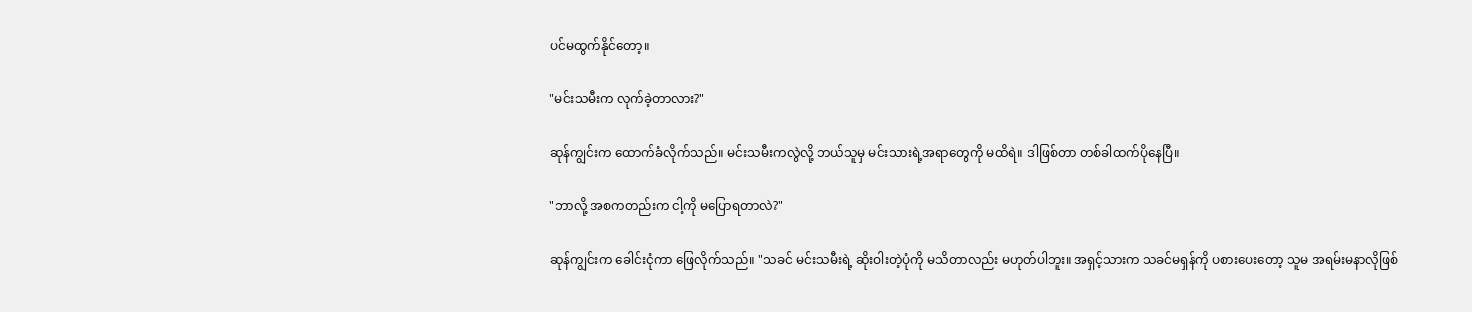ပင်မထွက်နိုင်တော့။

"မင်းသမီးက လုက်ခဲ့တာလား?"

ဆုန်ကျွင်းက ထောက်ခံလိုက်သည်။ မင်းသမီးကလွဲလို့ ဘယ်သူမှ မင်းသားရဲ့အရာတွေကို မထိရဲ။ ဒါဖြစ်တာ တစ်ခါထက်ပိုနေပြီ။

"ဘာလို့ အစကတည်းက ငါ့ကို မပြောရတာလဲ?"

ဆုန်ကျွင်းက ခေါင်းငုံကာ ဖြေလိုက်သည်။ "သခင် မင်းသမီးရဲ့ ဆိုးဝါးတဲ့ပုံကို မသိတာလည်း မဟုတ်ပါဘူး။ အရှင့်သားက သခင်မရှန်ကို ပစားပေးတော့ သူမ အရမ်းမနာလိုဖြစ်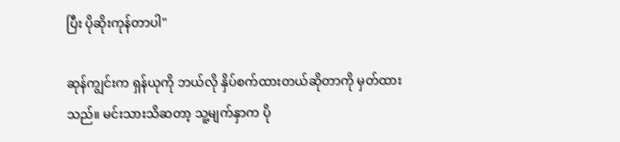ပြီး ပိုဆိုးကုန်တာပါ"

ဆုန်ကျွင်းက ရှန်ယုကို ဘယ်လို နှိပ်စက်ထားတယ်ဆိုတာကို မှတ်ထားသည်။ မင်းသားသိဆတာ့ သူ့မျက်နှာက ပို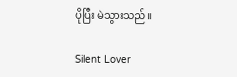ပိုပြီး မဲသွားသည်။

Silent Lover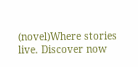(novel)Where stories live. Discover now